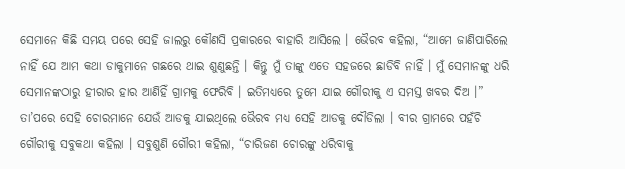ସେମାନେ କିଛି ସମୟ ପରେ ସେହି ଜାଲରୁ କୌଣସି ପ୍ରକାରରେ ବାହାରି ଆସିଲେ । ଭୈରବ କହିଲା, “ଆମେ ଜାଣିପାରିଲେ ନାହିଁ ଯେ ଆମ କଥା ଡାକୁମାନେ ଗଛରେ ଥାଇ ଶୁଣୁଛନ୍ତି । କିନ୍ତୁ ମୁଁ ତାଙ୍କୁ ଏତେ ସହଜରେ ଛାଡିବି ନାହିଁ । ମୁଁ ସେମାନଙ୍କୁ ଧରି ସେମାନଙ୍କଠାରୁ ହୀରାର ହାର ଆଣିହିଁ ଗ୍ରାମକୁ ଫେରିବି । ଇତିମଧ୍ୟରେ ତୁମେ ଯାଇ ଗୌରୀକୁ ଏ ସମସ୍ତ ଖବର ଦିଅ ।” ତା’ପରେ ସେହି ଚୋରମାନେ ଯେଉଁ ଆଡକୁ ଯାଇଥିଲେ ଭୈରବ ମଧ୍ୟ ସେହି ଆଡକୁ ଦୌଡିଲା । ବୀର ଗ୍ରାମରେ ପହଁଚି ଗୌରୀକୁ ସବୁକଥା କହିଲା । ସବୁଶୁଣି ଗୌରୀ କହିଲା, “ଚାରିଜଣ ଚୋରଙ୍କୁ ଧରିବାକୁ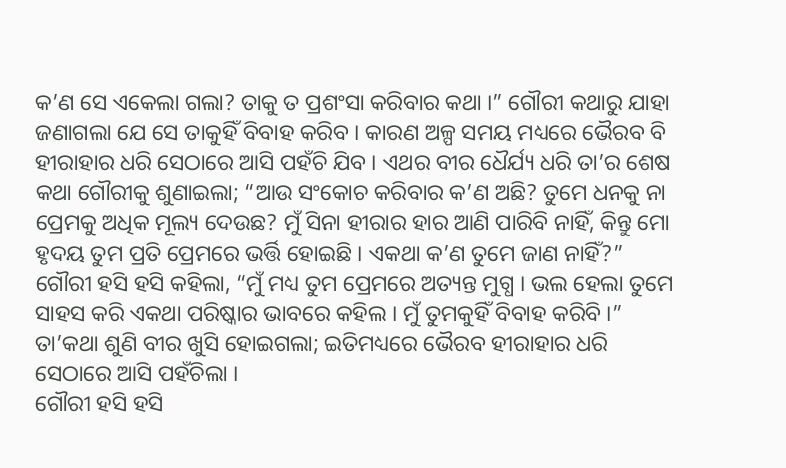କ’ଣ ସେ ଏକେଲା ଗଲା? ତାକୁ ତ ପ୍ରଶଂସା କରିବାର କଥା ।” ଗୌରୀ କଥାରୁ ଯାହା ଜଣାଗଲା ଯେ ସେ ତାକୁହିଁ ବିବାହ କରିବ । କାରଣ ଅଳ୍ପ ସମୟ ମଧ୍ୟରେ ଭୈରବ ବି ହୀରାହାର ଧରି ସେଠାରେ ଆସି ପହଁଚି ଯିବ । ଏଥର ବୀର ଧୈର୍ଯ୍ୟ ଧରି ତା’ର ଶେଷ କଥା ଗୌରୀକୁ ଶୁଣାଇଲା; “ଆଉ ସଂକୋଚ କରିବାର କ’ଣ ଅଛି? ତୁମେ ଧନକୁ ନା ପ୍ରେମକୁ ଅଧିକ ମୂଲ୍ୟ ଦେଉଛ? ମୁଁ ସିନା ହୀରାର ହାର ଆଣି ପାରିବି ନାହିଁ, କିନ୍ତୁ ମୋ ହୃଦୟ ତୁମ ପ୍ରତି ପ୍ରେମରେ ଭର୍ତ୍ତି ହୋଇଛି । ଏକଥା କ’ଣ ତୁମେ ଜାଣ ନାହିଁ?”
ଗୌରୀ ହସି ହସି କହିଲା, “ମୁଁ ମଧ୍ୟ ତୁମ ପ୍ରେମରେ ଅତ୍ୟନ୍ତ ମୁଗ୍ଧ । ଭଲ ହେଲା ତୁମେ ସାହସ କରି ଏକଥା ପରିଷ୍କାର ଭାବରେ କହିଲ । ମୁଁ ତୁମକୁହିଁ ବିବାହ କରିବି ।” ତା’କଥା ଶୁଣି ବୀର ଖୁସି ହୋଇଗଲା; ଇତିମଧ୍ୟରେ ଭୈରବ ହୀରାହାର ଧରି ସେଠାରେ ଆସି ପହଁଚିଲା ।
ଗୌରୀ ହସି ହସି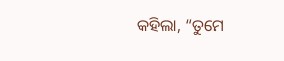କହିଲା, “ତୁମେ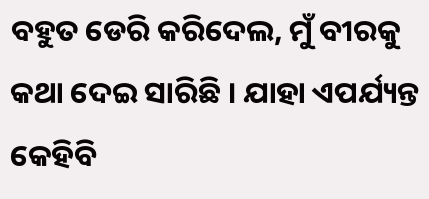ବହୁତ ଡେରି କରିଦେଲ, ମୁଁ ବୀରକୁ କଥା ଦେଇ ସାରିଛି । ଯାହା ଏପର୍ଯ୍ୟନ୍ତ କେହିବି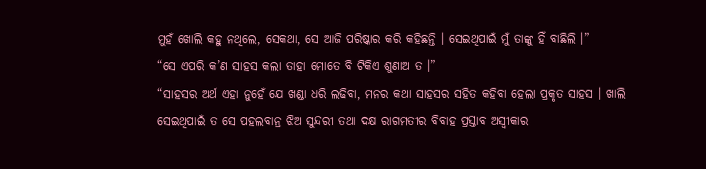ମୁହଁ ଖୋଲି କହୁ ନଥିଲେ, ସେକଥା, ସେ ଆଜି ପରିଷ୍କାର କରି କହିଛନ୍ତି । ସେଇଥିପାଇଁ ମୁଁ ତାଙ୍କୁ ହିଁ ବାଛିଲି ।”
“ସେ ଏପରି କ’ଣ ସାହସ କଲା ତାହା ମୋତେ ବି ଟିକିଏ ଶୁଣାଅ ତ ।”
“ସାହସର ଅର୍ଥ ଏହା ନୁହେଁ ଯେ ଖଣ୍ଡା ଧରି ଲଢିବା, ମନର କଥା ସାହସର ସହିତ କହିବା ହେଲା ପ୍ରକୃତ ସାହସ । ଖାଲି ସେଇଥିପାଇଁ ତ ସେ ପହଲବାନ୍ର ଝିଅ ସୁନ୍ଦରୀ ତଥା ଦକ୍ଷ ରାଗମତୀର ବିବାହ ପ୍ରସ୍ତାବ ଅସ୍ୱୀକାର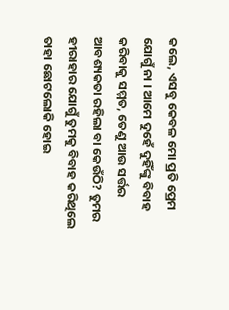କଲେ, ଏସବୁ କେବଳ ମୋ ପ୍ରତି ପ୍ରେମ ଯୋଗୁଁ ନା । ଆମେ ଦୁହେଁ ଦୁହିଁଙ୍କୁ ବିବାହ କରିବାକୁ ସମ୍ମତ, ତେଣୁ ଆଉ ସର୍ତ୍ତର ଆବଶ୍ୟକତା ରହିଲା ବା କେଉଁଠି? ତୁମର ହୀରାହାର ଯୋଗୁଁ ତୁମକୁ ବିବାହ କରିଥିଲେ ତାହା ଛୋଟଲୋକି ହୋଇ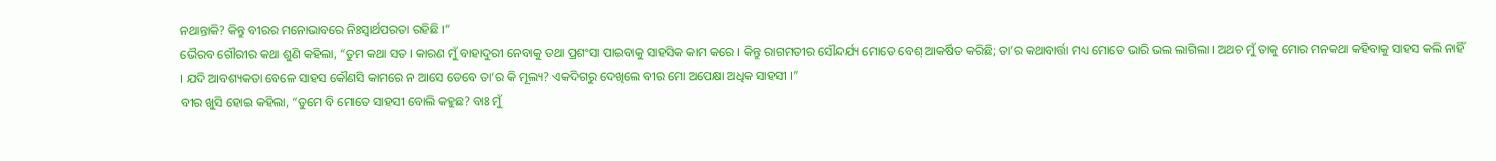ନଥାନ୍ତାକି? କିନ୍ତୁ ବୀରର ମନୋଭାବରେ ନିଃସ୍ୱାର୍ଥପରତା ରହିଛି ।”
ଭୈରବ ଗୌରୀର କଥା ଶୁଣି କହିଲା, “ତୁମ କଥା ସତ । କାରଣ ମୁଁ ବାହାଦୁରୀ ନେବାକୁ ତଥା ପ୍ରଶଂସା ପାଇବାକୁ ସାହସିକ କାମ କରେ । କିନ୍ତୁ ରାଗମତୀର ସୌନ୍ଦର୍ଯ୍ୟ ମୋତେ ବେଶ୍ ଆକର୍ଷିତ କରିଛି; ତା’ର କଥାବାର୍ତ୍ତା ମଧ୍ୟ ମୋତେ ଭାରି ଭଲ ଲାଗିଲା । ଅଥଚ ମୁଁ ତାକୁ ମୋର ମନକଥା କହିବାକୁ ସାହସ କଲି ନାହିଁ । ଯଦି ଆବଶ୍ୟକତା ବେଳେ ସାହସ କୌଣସି କାମରେ ନ ଆସେ ତେବେ ତା’ର କି ମୂଲ୍ୟ? ଏକଦିଗରୁ ଦେଖିଲେ ବୀର ମୋ ଅପେକ୍ଷା ଅଧିକ ସାହସୀ ।”
ବୀର ଖୁସି ହୋଇ କହିଲା, “ତୁମେ ବି ମୋତେ ସାହସୀ ବୋଲି କହୁଛ? ବାଃ ମୁଁ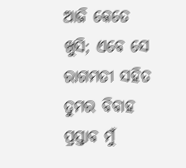ଆଜି କେତେ ଖୁସି; ଏବେ ସେ ରାଗମତୀ ସହିତ ତୁମର ବିବାହ ପ୍ରସ୍ତାବ ମୁଁ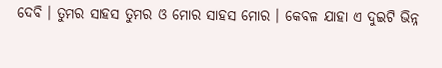ଦେବି । ତୁମର ସାହସ ତୁମର ଓ ମୋର ସାହସ ମୋର । କେବଳ ଯାହା ଏ ଦୁଇଟି ଭିନ୍ନ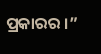ପ୍ରକାରର ।”